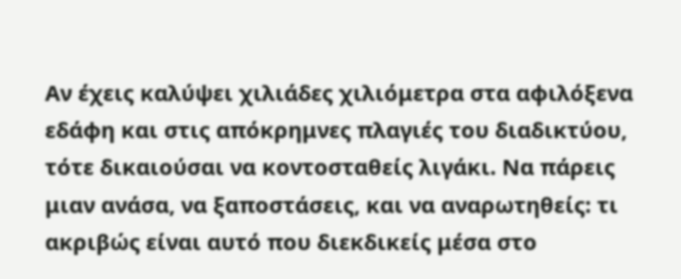Αν έχεις καλύψει χιλιάδες χιλιόμετρα στα αφιλόξενα εδάφη και στις απόκρημνες πλαγιές του διαδικτύου, τότε δικαιούσαι να κοντοσταθείς λιγάκι. Να πάρεις μιαν ανάσα, να ξαποστάσεις, και να αναρωτηθείς: τι ακριβώς είναι αυτό που διεκδικείς μέσα στο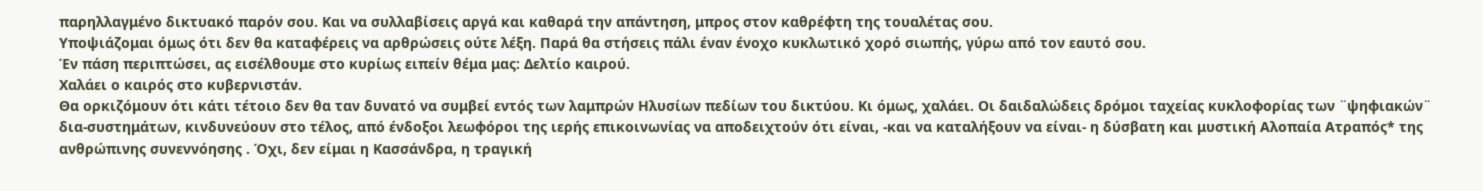παρηλλαγμένο δικτυακό παρόν σου. Και να συλλαβίσεις αργά και καθαρά την απάντηση, μπρος στον καθρέφτη της τουαλέτας σου.
Υποψιάζομαι όμως ότι δεν θα καταφέρεις να αρθρώσεις ούτε λέξη. Παρά θα στήσεις πάλι έναν ένοχο κυκλωτικό χορό σιωπής, γύρω από τον εαυτό σου.
Έν πάση περιπτώσει, ας εισέλθουμε στο κυρίως ειπείν θέμα μας: Δελτίο καιρού.
Χαλάει ο καιρός στο κυβερνιστάν.
Θα ορκιζόμουν ότι κάτι τέτοιο δεν θα ταν δυνατό να συμβεί εντός των λαμπρών Ηλυσίων πεδίων του δικτύου. Κι όμως, χαλάει. Οι δαιδαλώδεις δρόμοι ταχείας κυκλοφορίας των ¨ψηφιακών¨ δια-συστημάτων, κινδυνεύουν στο τέλος, από ένδοξοι λεωφόροι της ιερής επικοινωνίας να αποδειχτούν ότι είναι, -και να καταλήξουν να είναι- η δύσβατη και μυστική Αλοπαία Ατραπός* της ανθρώπινης συνεννόησης . Όχι, δεν είμαι η Κασσάνδρα, η τραγική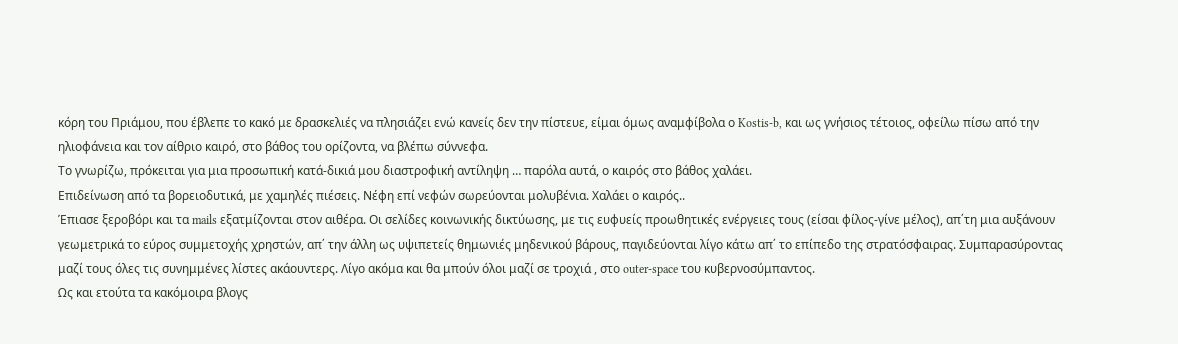κόρη του Πριάμου, που έβλεπε το κακό με δρασκελιές να πλησιάζει ενώ κανείς δεν την πίστευε, είμαι όμως αναμφίβολα ο Kostis-b, και ως γνήσιος τέτοιος, οφείλω πίσω από την ηλιοφάνεια και τον αίθριο καιρό, στο βάθος του ορίζοντα, να βλέπω σύννεφα.
Το γνωρίζω, πρόκειται για μια προσωπική κατά-δικιά μου διαστροφική αντίληψη … παρόλα αυτά, ο καιρός στο βάθος χαλάει.
Επιδείνωση από τα βορειοδυτικά, με χαμηλές πιέσεις. Νέφη επί νεφών σωρεύονται μολυβένια. Χαλάει ο καιρός..
Έπιασε ξεροβόρι και τα mails εξατμίζονται στον αιθέρα. Οι σελίδες κοινωνικής δικτύωσης, με τις ευφυείς προωθητικές ενέργειες τους (είσαι φίλος-γίνε μέλος), απ΄τη μια αυξάνουν γεωμετρικά το εύρος συμμετοχής χρηστών, απ΄ την άλλη ως υψιπετείς θημωνιές μηδενικού βάρους, παγιδεύονται λίγο κάτω απ΄ το επίπεδο της στρατόσφαιρας. Συμπαρασύροντας μαζί τους όλες τις συνημμένες λίστες ακάουντερς. Λίγο ακόμα και θα μπούν όλοι μαζί σε τροχιά , στο outer-space του κυβερνοσύμπαντος.
Ως και ετούτα τα κακόμοιρα βλογς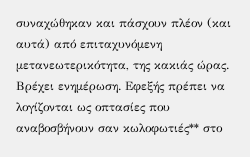συναχώθηκαν και πάσχουν πλέον (και αυτά) από επιταχυνόμενη μετανεωτερικότητα, της κακιάς ώρας. Βρέχει ενημέρωση. Εφεξής πρέπει να λογίζονται ως οπτασίες που αναβοσβήνουν σαν κωλοφωτιές** στο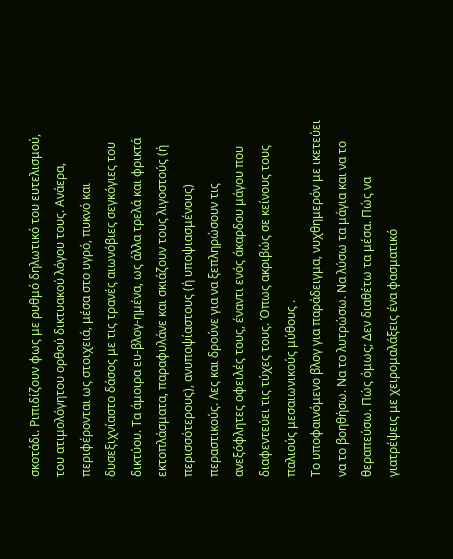σκοτάδι. Ριπιδίζουν φως με ρυθμό δηλωτικό του ευτελισμού, του ατιμολόγητου ορθού δικτυακού λόγου τους. Ανάερα, περιφέρονται ως στοιχειά, μέσα στο υγρό, πυκνό και δυσεξιχνίαστο δάσος με τις τρανές αιωνόβιες σεγκόγιες του δικτύου. Τα άμοιρα ευ-βλογ-ημένα, ως άλλα τρελά και φρικτά εκτοπλάσματα, παραφυλάνε και σκιάζουν τους λιγοστούς (ή περισσότερους), ανυποψίαστους (ή υποψιασμένους) περαστικούς. Λες και δρούνε για να ξεπληρώσουν τις ανεξόφλητες οφειλές τους, έναντι ενός άκαρδου μάγου που διαφεντεύει τις τύχες τους. Όπως ακριβώς σε κείνους τους παλιούς μεσαιωνικούς μύθους .
Το υποφαινόμενο βλογ για παράδειγμα, νυχθημερόν με ικετεύει να το βοηθήσω. Να το λυτρώσω. Να λύσω τα μάγια και να το θεραπεύσω. Πώς όμως; Δεν διαθέτω τα μέσα. Πώς να γιατρέψεις με χειρομαλάξεις ένα φασματικό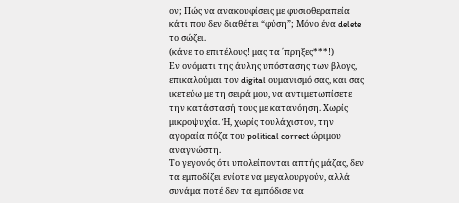ον; Πώς να ανακουφίσεις με φυσιοθεραπεία κάτι που δεν διαθέτει “φύση”; Μόνο ένα delete το σώζει.
(κάνε το επιτέλους! μας τα ΄πρηξες***!)
Εν ονόματι της άυλης υπόστασης των βλογς, επικαλούμαι τoν digital ουμανισμό σας, και σας ικετεύω με τη σειρά μου, να αντιμετωπίσετε την κατάστασή τους με κατανόηση. Χωρίς μικροψυχία. Ή, χωρίς τουλάχιστον, την αγοραία πόζα του political correct ώριμου αναγνώστη.
Το γεγονός ότι υπολείπονται απτής μάζας, δεν τα εμποδίζει ενίοτε να μεγαλουργούν, αλλά συνάμα ποτέ δεν τα εμπόδισε να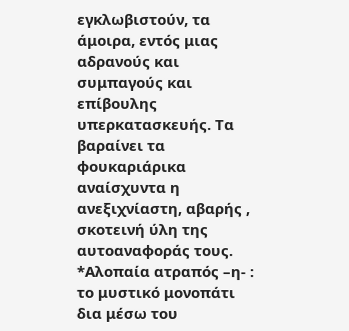εγκλωβιστούν, τα άμοιρα, εντός μιας αδρανούς και συμπαγούς και επίβουλης υπερκατασκευής. Τα βαραίνει τα φουκαριάρικα αναίσχυντα η ανεξιχνίαστη, αβαρής , σκοτεινή ύλη της αυτοαναφοράς τους.
*Αλοπαία ατραπός –η- : το μυστικό μονοπάτι δια μέσω του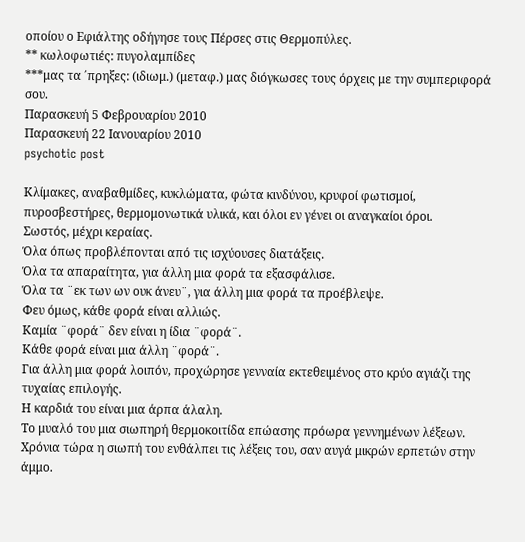οποίου ο Εφιάλτης οδήγησε τους Πέρσες στις Θερμοπύλες.
** κωλοφωτιές: πυγολαμπίδες
***μας τα ΄πρηξες: (ιδιωμ.) (μεταφ.) μας διόγκωσες τους όρχεις με την συμπεριφορά σου.
Παρασκευή 5 Φεβρουαρίου 2010
Παρασκευή 22 Ιανουαρίου 2010
psychotic post

Κλίμακες, αναβαθμίδες, κυκλώματα, φώτα κινδύνου, κρυφοί φωτισμοί, πυροσβεστήρες, θερμομονωτικά υλικά, και όλοι εν γένει οι αναγκαίοι όροι.
Σωστός, μέχρι κεραίας.
Όλα όπως προβλέπονται από τις ισχύουσες διατάξεις.
Όλα τα απαραίτητα, για άλλη μια φορά τα εξασφάλισε.
Όλα τα ¨εκ των ων ουκ άνευ¨, για άλλη μια φορά τα προέβλεψε.
Φευ όμως, κάθε φορά είναι αλλιώς.
Καμία ¨φορά¨ δεν είναι η ίδια ¨φορά¨.
Κάθε φορά είναι μια άλλη ¨φορά¨.
Για άλλη μια φορά λοιπόν, προχώρησε γενναία εκτεθειμένος στο κρύο αγιάζι της τυχαίας επιλογής.
Η καρδιά του είναι μια άρπα άλαλη.
Το μυαλό του μια σιωπηρή θερμοκοιτίδα επώασης πρόωρα γεννημένων λέξεων. Χρόνια τώρα η σιωπή του ενθάλπει τις λέξεις του, σαν αυγά μικρών ερπετών στην άμμο.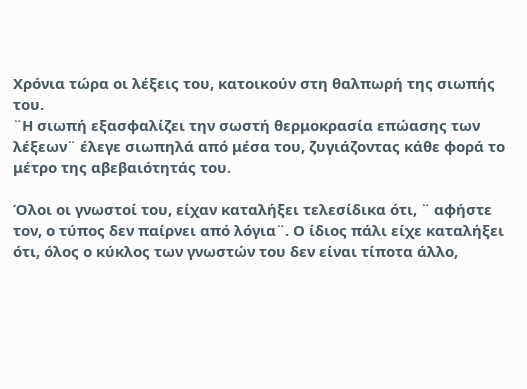Χρόνια τώρα οι λέξεις του, κατοικούν στη θαλπωρή της σιωπής του.
¨Η σιωπή εξασφαλίζει την σωστή θερμοκρασία επώασης των λέξεων¨ έλεγε σιωπηλά από μέσα του, ζυγιάζοντας κάθε φορά το μέτρο της αβεβαιότητάς του.

Όλοι οι γνωστοί του, είχαν καταλήξει τελεσίδικα ότι, ¨ αφήστε τον, ο τύπος δεν παίρνει από λόγια¨. Ο ίδιος πάλι είχε καταλήξει ότι, όλος ο κύκλος των γνωστών του δεν είναι τίποτα άλλο,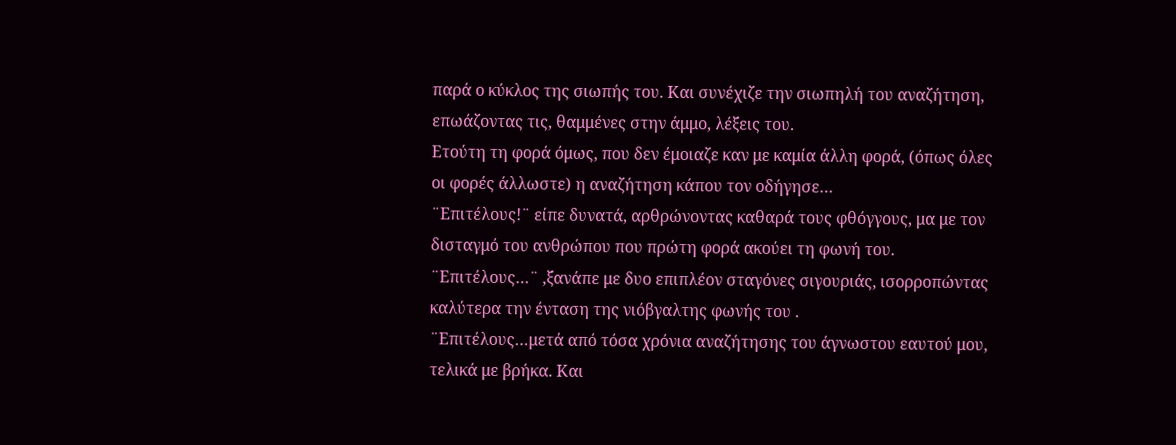παρά ο κύκλος της σιωπής του. Και συνέχιζε την σιωπηλή του αναζήτηση, επωάζοντας τις, θαμμένες στην άμμο, λέξεις του.
Ετούτη τη φορά όμως, που δεν έμοιαζε καν με καμία άλλη φορά, (όπως όλες οι φορές άλλωστε) η αναζήτηση κάπου τον οδήγησε…
¨Επιτέλους!¨ είπε δυνατά, αρθρώνοντας καθαρά τους φθόγγους, μα με τον δισταγμό του ανθρώπου που πρώτη φορά ακούει τη φωνή του.
¨Επιτέλους…¨ ,ξανάπε με δυο επιπλέον σταγόνες σιγουριάς, ισορροπώντας καλύτερα την ένταση της νιόβγαλτης φωνής του .
¨Επιτέλους…μετά από τόσα χρόνια αναζήτησης του άγνωστου εαυτού μου, τελικά με βρήκα. Και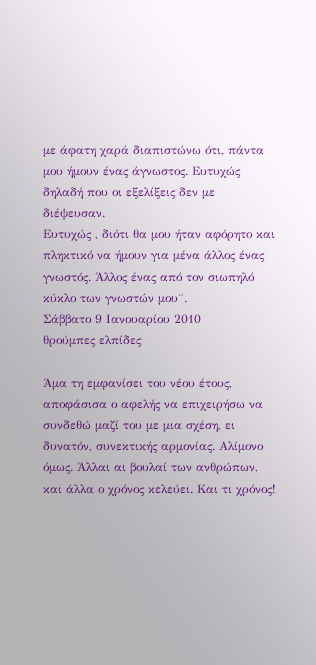με άφατη χαρά διαπιστώνω ότι, πάντα μου ήμουν ένας άγνωστος. Ευτυχώς δηλαδή που οι εξελίξεις δεν με διέψευσαν.
Ευτυχώς , διότι θα μου ήταν αφόρητο και πληκτικό να ήμουν για μένα άλλος ένας γνωστός. Άλλος ένας από τον σιωπηλό κύκλο των γνωστών μου¨.
Σάββατο 9 Ιανουαρίου 2010
θρούμπες ελπίδες

Άμα τη εμφανίσει του νέου έτους, αποφάσισα ο αφελής να επιχειρήσω να συνδεθώ μαζί του με μια σχέση, ει δυνατόν, συνεκτικής αρμονίας. Αλίμονο όμως. Άλλαι αι βουλαί των ανθρώπων, και άλλα ο χρόνος κελεύει. Και τι χρόνος!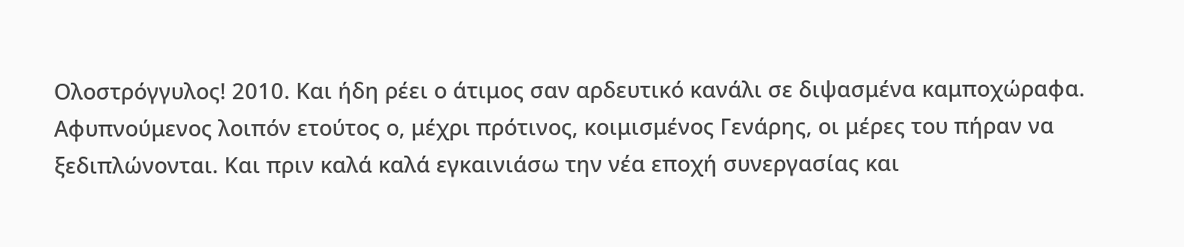Ολοστρόγγυλος! 2010. Και ήδη ρέει ο άτιμος σαν αρδευτικό κανάλι σε διψασμένα καμποχώραφα. Αφυπνούμενος λοιπόν ετούτος ο, μέχρι πρότινος, κοιμισμένος Γενάρης, οι μέρες του πήραν να ξεδιπλώνονται. Και πριν καλά καλά εγκαινιάσω την νέα εποχή συνεργασίας και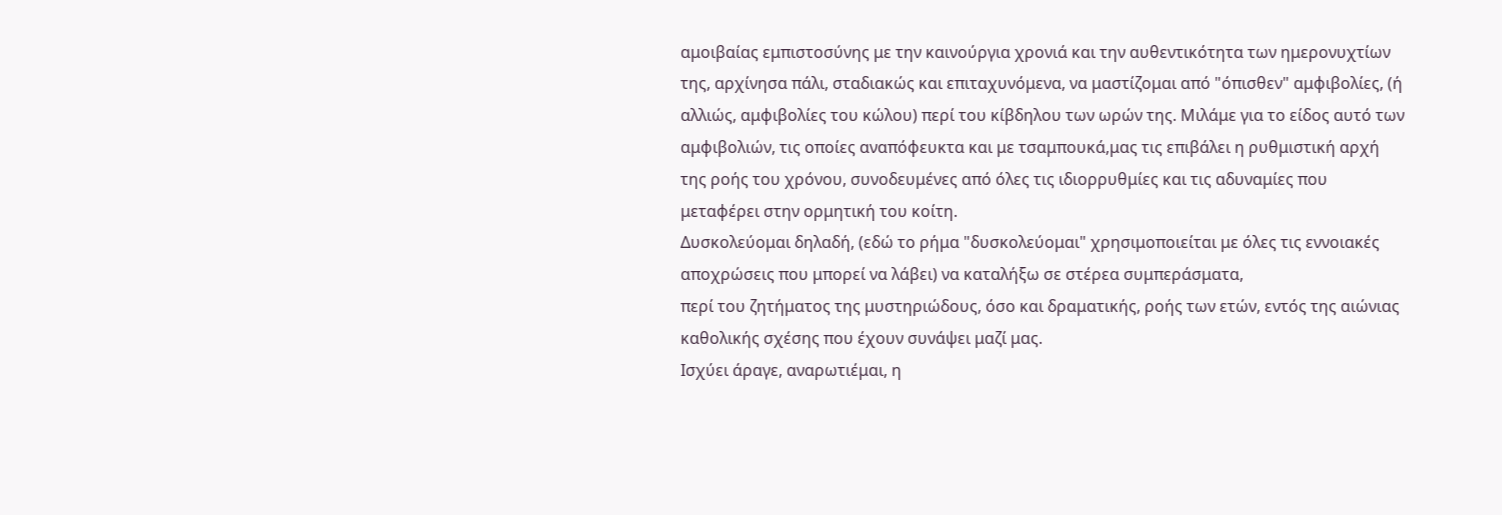αμοιβαίας εμπιστοσύνης με την καινούργια χρονιά και την αυθεντικότητα των ημερονυχτίων της, αρχίνησα πάλι, σταδιακώς και επιταχυνόμενα, να μαστίζομαι από "όπισθεν" αμφιβολίες, (ή αλλιώς, αμφιβολίες του κώλου) περί του κίβδηλου των ωρών της. Μιλάμε για το είδος αυτό των αμφιβολιών, τις οποίες αναπόφευκτα και με τσαμπουκά,μας τις επιβάλει η ρυθμιστική αρχή της ροής του χρόνου, συνοδευμένες από όλες τις ιδιορρυθμίες και τις αδυναμίες που μεταφέρει στην ορμητική του κοίτη.
Δυσκολεύομαι δηλαδή, (εδώ το ρήμα "δυσκολεύομαι" χρησιμοποιείται με όλες τις εννοιακές αποχρώσεις που μπορεί να λάβει) να καταλήξω σε στέρεα συμπεράσματα,
περί του ζητήματος της μυστηριώδους, όσο και δραματικής, ροής των ετών, εντός της αιώνιας καθολικής σχέσης που έχουν συνάψει μαζί μας.
Ισχύει άραγε, αναρωτιέμαι, η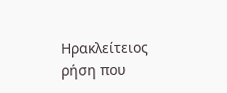Ηρακλείτειος ρήση που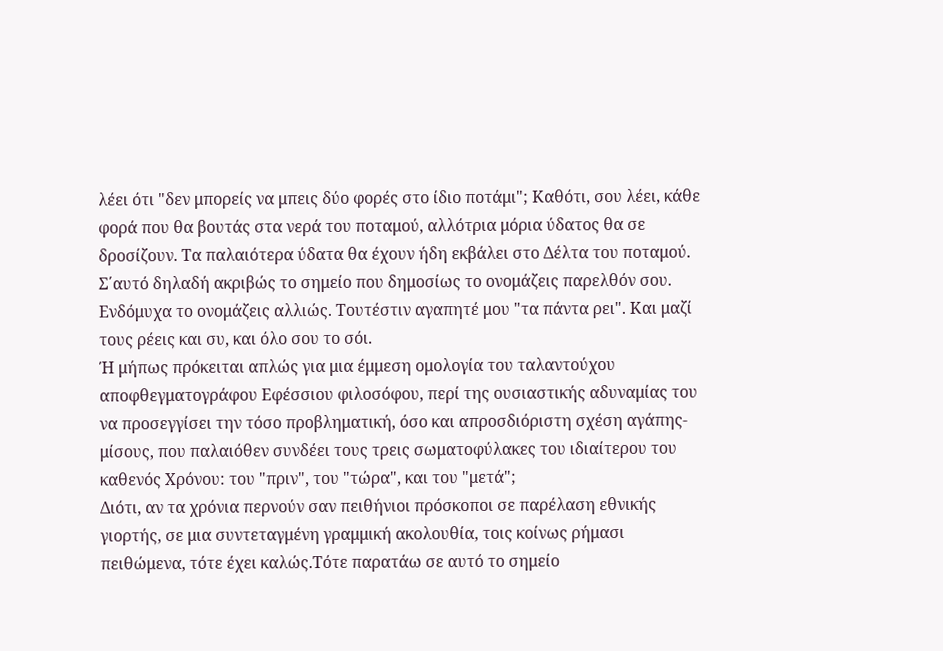λέει ότι "δεν μπορείς να μπεις δύο φορές στο ίδιο ποτάμι"; Καθότι, σου λέει, κάθε φορά που θα βουτάς στα νερά του ποταμού, αλλότρια μόρια ύδατος θα σε δροσίζουν. Τα παλαιότερα ύδατα θα έχουν ήδη εκβάλει στο Δέλτα του ποταμού. Σ΄αυτό δηλαδή ακριβώς το σημείο που δημοσίως το ονομάζεις παρελθόν σου. Ενδόμυχα το ονομάζεις αλλιώς. Τουτέστιν αγαπητέ μου "τα πάντα ρει". Και μαζί τους ρέεις και συ, και όλο σου το σόι.
Ή μήπως πρόκειται απλώς για μια έμμεση ομολογία του ταλαντούχου αποφθεγματογράφου Εφέσσιου φιλοσόφου, περί της ουσιαστικής αδυναμίας του να προσεγγίσει την τόσο προβληματική, όσο και απροσδιόριστη σχέση αγάπης-μίσους, που παλαιόθεν συνδέει τους τρεις σωματοφύλακες του ιδιαίτερου του καθενός Χρόνου: του "πριν", του "τώρα", και του "μετά";
Διότι, αν τα χρόνια περνούν σαν πειθήνιοι πρόσκοποι σε παρέλαση εθνικής γιορτής, σε μια συντεταγμένη γραμμική ακολουθία, τοις κοίνως ρήμασι πειθώμενα, τότε έχει καλώς.Τότε παρατάω σε αυτό το σημείο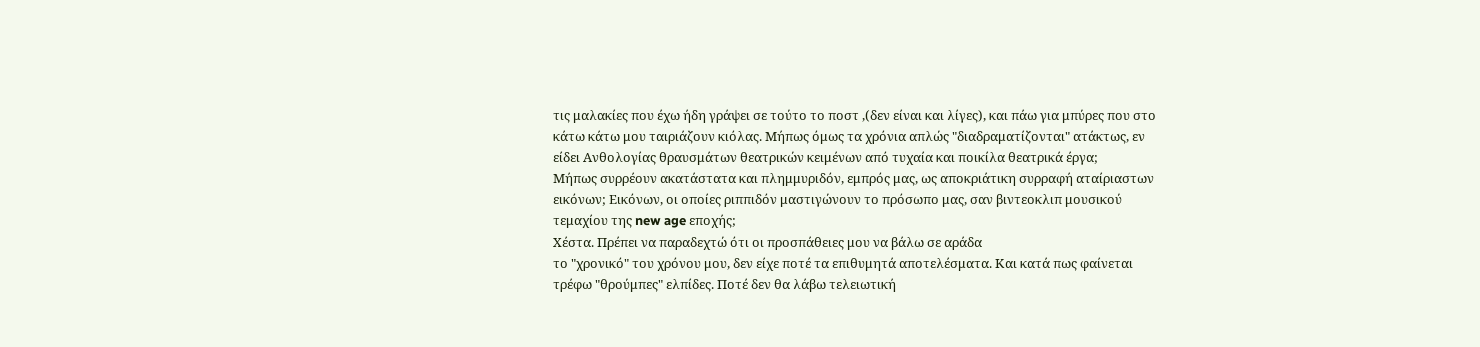τις μαλακίες που έχω ήδη γράψει σε τούτο το ποστ ,(δεν είναι και λίγες), και πάω για μπύρες που στο κάτω κάτω μου ταιριάζουν κιόλας. Μήπως όμως τα χρόνια απλώς "διαδραματίζονται" ατάκτως, εν είδει Ανθολογίας θραυσμάτων θεατρικών κειμένων από τυχαία και ποικίλα θεατρικά έργα;
Μήπως συρρέουν ακατάστατα και πλημμυριδόν, εμπρός μας, ως αποκριάτικη συρραφή αταίριαστων εικόνων; Εικόνων, οι οποίες ριππιδόν μαστιγώνουν το πρόσωπο μας, σαν βιντεοκλιπ μουσικού τεμαχίου της new age εποχής;
Χέστα. Πρέπει να παραδεχτώ ότι οι προσπάθειες μου να βάλω σε αράδα
το "χρονικό" του χρόνου μου, δεν είχε ποτέ τα επιθυμητά αποτελέσματα. Και κατά πως φαίνεται τρέφω "θρούμπες" ελπίδες. Ποτέ δεν θα λάβω τελειωτική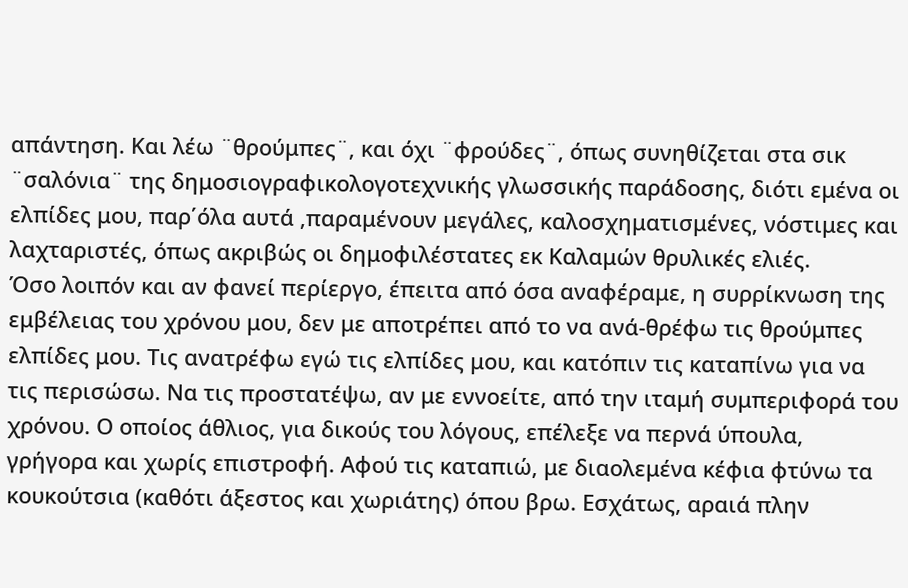απάντηση. Και λέω ¨θρούμπες¨, και όχι ¨φρούδες¨, όπως συνηθίζεται στα σικ ¨σαλόνια¨ της δημοσιογραφικολογοτεχνικής γλωσσικής παράδοσης, διότι εμένα οι ελπίδες μου, παρ΄όλα αυτά ,παραμένουν μεγάλες, καλοσχηματισμένες, νόστιμες και λαχταριστές, όπως ακριβώς οι δημοφιλέστατες εκ Καλαμών θρυλικές ελιές.
Όσο λοιπόν και αν φανεί περίεργο, έπειτα από όσα αναφέραμε, η συρρίκνωση της εμβέλειας του χρόνου μου, δεν με αποτρέπει από το να ανά-θρέφω τις θρούμπες ελπίδες μου. Τις ανατρέφω εγώ τις ελπίδες μου, και κατόπιν τις καταπίνω για να τις περισώσω. Να τις προστατέψω, αν με εννοείτε, από την ιταμή συμπεριφορά του χρόνου. Ο οποίος άθλιος, για δικούς του λόγους, επέλεξε να περνά ύπουλα, γρήγορα και χωρίς επιστροφή. Αφού τις καταπιώ, με διαολεμένα κέφια φτύνω τα κουκούτσια (καθότι άξεστος και χωριάτης) όπου βρω. Εσχάτως, αραιά πλην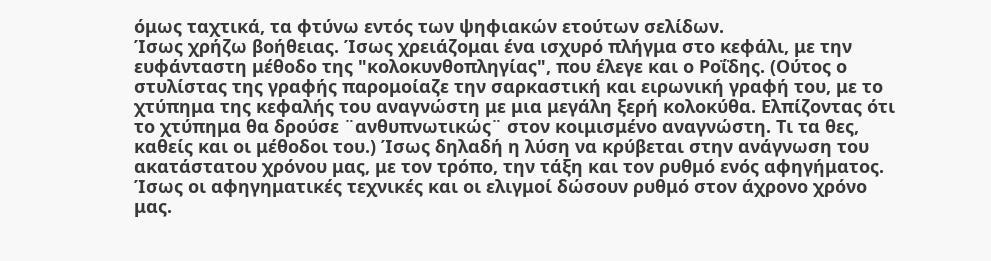όμως ταχτικά, τα φτύνω εντός των ψηφιακών ετούτων σελίδων.
Ίσως χρήζω βοήθειας. Ίσως χρειάζομαι ένα ισχυρό πλήγμα στο κεφάλι, με την ευφάνταστη μέθοδο της "κολοκυνθοπληγίας", που έλεγε και ο Ροΐδης. (Ούτος ο στυλίστας της γραφής παρομοίαζε την σαρκαστική και ειρωνική γραφή του, με το χτύπημα της κεφαλής του αναγνώστη με μια μεγάλη ξερή κολοκύθα. Ελπίζοντας ότι το χτύπημα θα δρούσε ¨ανθυπνωτικώς¨ στον κοιμισμένο αναγνώστη. Τι τα θες, καθείς και οι μέθοδοι του.) Ίσως δηλαδή η λύση να κρύβεται στην ανάγνωση του ακατάστατου χρόνου μας, με τον τρόπο, την τάξη και τον ρυθμό ενός αφηγήματος. Ίσως οι αφηγηματικές τεχνικές και οι ελιγμοί δώσουν ρυθμό στον άχρονο χρόνο μας.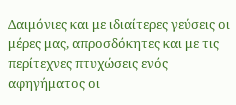Δαιμόνιες και με ιδιαίτερες γεύσεις οι μέρες μας, απροσδόκητες και με τις περίτεχνες πτυχώσεις ενός αφηγήματος οι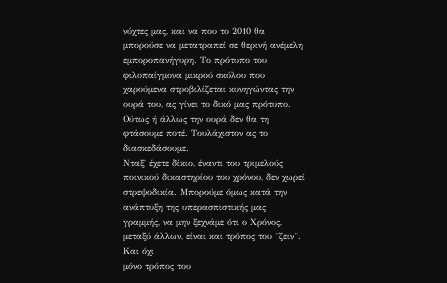νύχτες μας, και να που το 2010 θα μπορούσε να μετατραπεί σε θερινή ανέμελη εμποροπανήγυρη. Το πρότυπο του φιλοπαίγμονα μικρού σκύλου που χαρούμενα στροβιλίζεται κυνηγώντας την ουρά του, ας γίνει το δικό μας πρότυπο. Ούτως ή άλλως την ουρά δεν θα τη φτάσουμε ποτέ. Τουλάχιστον ας το διασκεδάσουμε.
Νταξ΄ έχετε δίκιο, έναντι του τριμελούς ποινικού δικαστηρίου του χρόνου, δεν χωρεί στρεψοδικία. Μπορούμε όμως κατά την ανάπτυξη της υπερασπιστικής μας γραμμής, να μην ξεχνάμε ότι ο Χρόνος, μεταξύ άλλων, είναι και τρόπος του ¨ζειν¨. Και όχι
μόνο τρόπος του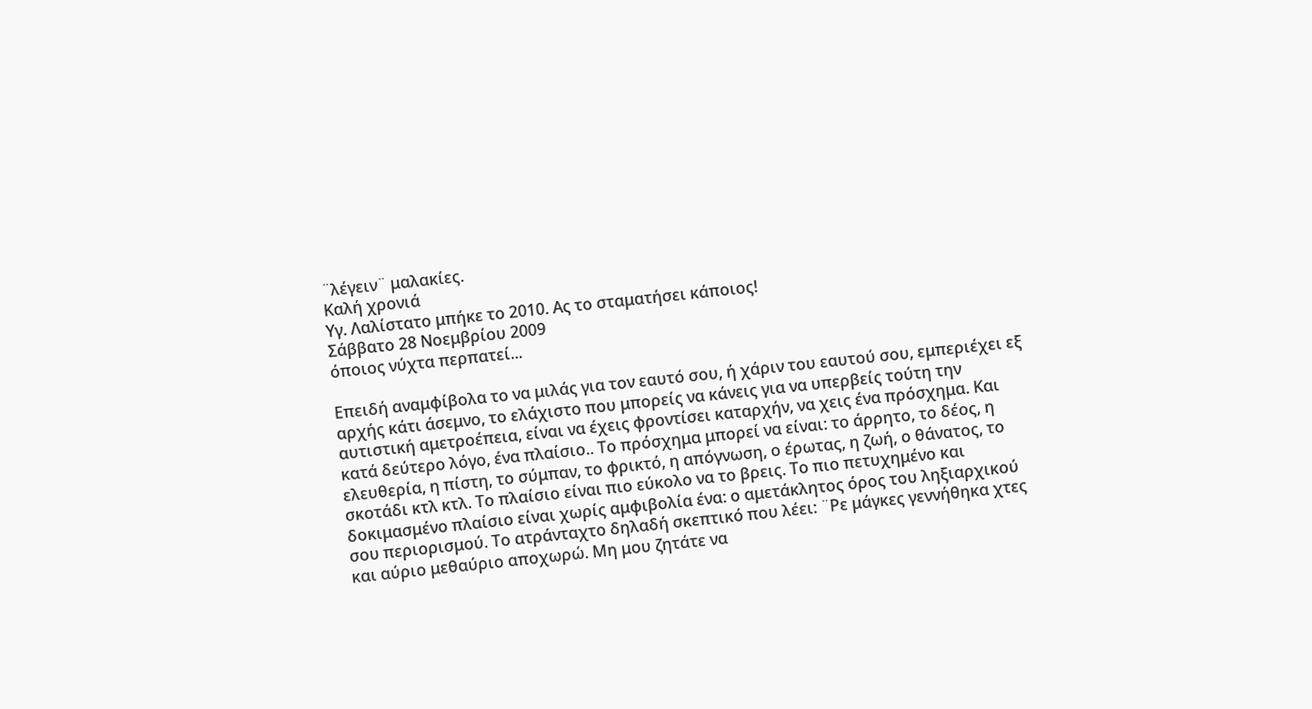¨λέγειν¨ μαλακίες.
Καλή χρονιά
Υγ. Λαλίστατο μπήκε το 2010. Ας το σταματήσει κάποιος!
Σάββατο 28 Νοεμβρίου 2009
όποιος νύχτα περπατεί...

Επειδή αναμφίβολα το να μιλάς για τον εαυτό σου, ή χάριν του εαυτού σου, εμπεριέχει εξ αρχής κάτι άσεμνο, το ελάχιστο που μπορείς να κάνεις για να υπερβείς τούτη την αυτιστική αμετροέπεια, είναι να έχεις φροντίσει καταρχήν, να χεις ένα πρόσχημα. Και κατά δεύτερο λόγο, ένα πλαίσιο.. Το πρόσχημα μπορεί να είναι: το άρρητο, το δέος, η ελευθερία, η πίστη, το σύμπαν, το φρικτό, η απόγνωση, ο έρωτας, η ζωή, ο θάνατος, το σκοτάδι κτλ κτλ. Το πλαίσιο είναι πιο εύκολο να το βρεις. Το πιο πετυχημένο και δοκιμασμένο πλαίσιο είναι χωρίς αμφιβολία ένα: ο αμετάκλητος όρος του ληξιαρχικού σου περιορισμού. Το ατράνταχτο δηλαδή σκεπτικό που λέει: ¨Ρε μάγκες γεννήθηκα χτες και αύριο μεθαύριο αποχωρώ. Μη μου ζητάτε να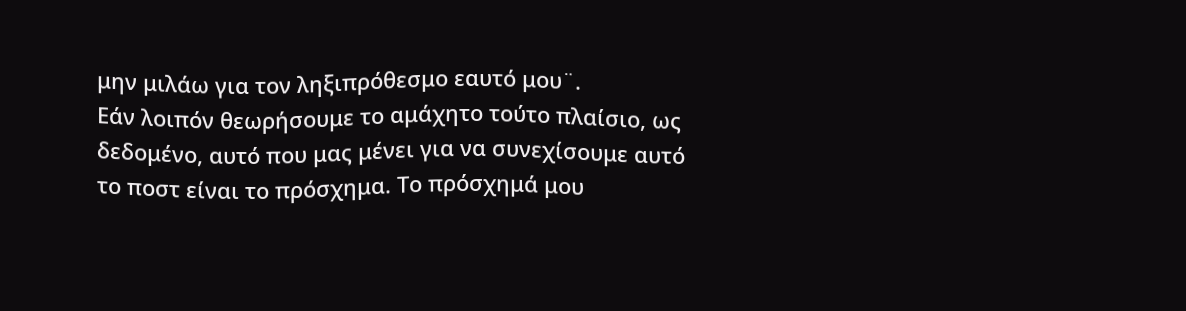μην μιλάω για τον ληξιπρόθεσμο εαυτό μου¨.
Εάν λοιπόν θεωρήσουμε το αμάχητο τούτο πλαίσιο, ως δεδομένο, αυτό που μας μένει για να συνεχίσουμε αυτό το ποστ είναι το πρόσχημα. Το πρόσχημά μου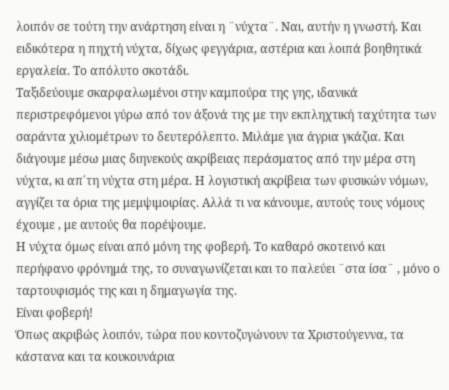λοιπόν σε τούτη την ανάρτηση είναι η ¨νύχτα¨. Ναι, αυτήν η γνωστή. Και ειδικότερα η πηχτή νύχτα, δίχως φεγγάρια, αστέρια και λοιπά βοηθητικά εργαλεία. Το απόλυτο σκοτάδι.
Ταξιδεύουμε σκαρφαλωμένοι στην καμπούρα της γης, ιδανικά περιστρεφόμενοι γύρω από τον άξονά της με την εκπληχτική ταχύτητα των σαράντα χιλιομέτρων το δευτερόλεπτο. Μιλάμε για άγρια γκάζια. Και διάγουμε μέσω μιας διηνεκούς ακρίβειας περάσματος από την μέρα στη νύχτα, κι απ΄τη νύχτα στη μέρα. Η λογιστική ακρίβεια των φυσικών νόμων, αγγίζει τα όρια της μεμψιμοιρίας. Αλλά τι να κάνουμε, αυτούς τους νόμους έχουμε , με αυτούς θα πορέψουμε.
Η νύχτα όμως είναι από μόνη της φοβερή. Το καθαρό σκοτεινό και περήφανο φρόνημά της, το συναγωνίζεται και το παλεύει ¨στα ίσα¨ , μόνο ο ταρτουφισμός της και η δημαγωγία της.
Είναι φοβερή!
Όπως ακριβώς λοιπόν, τώρα που κοντοζυγώνουν τα Χριστούγεννα, τα κάστανα και τα κουκουνάρια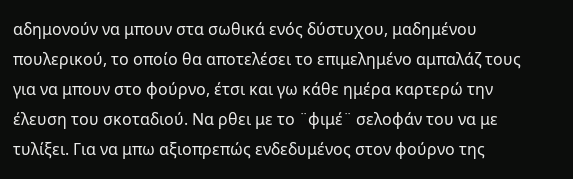αδημονούν να μπουν στα σωθικά ενός δύστυχου, μαδημένου πουλερικού, το οποίο θα αποτελέσει το επιμελημένο αμπαλάζ τους για να μπουν στο φούρνο, έτσι και γω κάθε ημέρα καρτερώ την έλευση του σκοταδιού. Να ρθει με το ¨φιμέ¨ σελοφάν του να με τυλίξει. Για να μπω αξιοπρεπώς ενδεδυμένος στον φούρνο της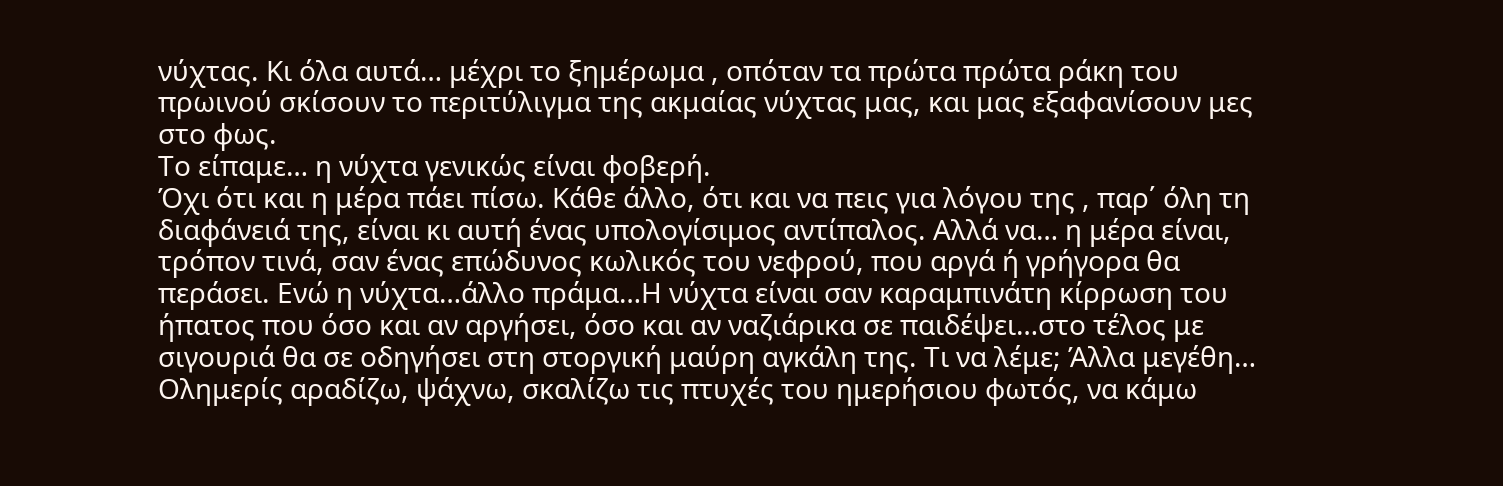νύχτας. Κι όλα αυτά… μέχρι το ξημέρωμα , οπόταν τα πρώτα πρώτα ράκη του πρωινού σκίσουν το περιτύλιγμα της ακμαίας νύχτας μας, και μας εξαφανίσουν μες στο φως.
Το είπαμε… η νύχτα γενικώς είναι φοβερή.
Όχι ότι και η μέρα πάει πίσω. Κάθε άλλο, ότι και να πεις για λόγου της , παρ΄ όλη τη διαφάνειά της, είναι κι αυτή ένας υπολογίσιμος αντίπαλος. Αλλά να… η μέρα είναι, τρόπον τινά, σαν ένας επώδυνος κωλικός του νεφρού, που αργά ή γρήγορα θα περάσει. Ενώ η νύχτα…άλλο πράμα…Η νύχτα είναι σαν καραμπινάτη κίρρωση του ήπατος που όσο και αν αργήσει, όσο και αν ναζιάρικα σε παιδέψει…στο τέλος με σιγουριά θα σε οδηγήσει στη στοργική μαύρη αγκάλη της. Τι να λέμε; Άλλα μεγέθη…
Ολημερίς αραδίζω, ψάχνω, σκαλίζω τις πτυχές του ημερήσιου φωτός, να κάμω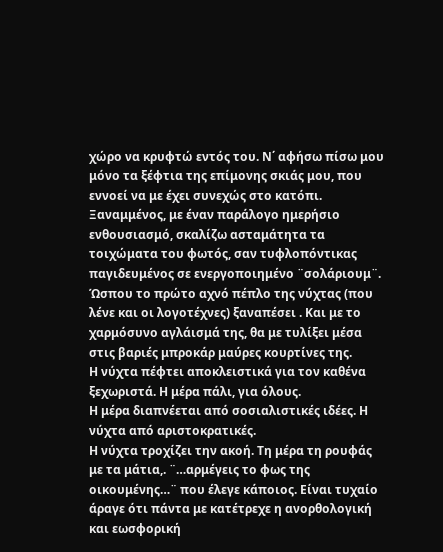χώρο να κρυφτώ εντός του. Ν΄ αφήσω πίσω μου μόνο τα ξέφτια της επίμονης σκιάς μου, που εννοεί να με έχει συνεχώς στο κατόπι. Ξαναμμένος, με έναν παράλογο ημερήσιο ενθουσιασμό, σκαλίζω ασταμάτητα τα τοιχώματα του φωτός, σαν τυφλοπόντικας παγιδευμένος σε ενεργοποιημένο ¨σολάριουμ¨. Ώσπου το πρώτο αχνό πέπλο της νύχτας (που λένε και οι λογοτέχνες) ξαναπέσει . Και με το χαρμόσυνο αγλάισμά της, θα με τυλίξει μέσα στις βαριές μπροκάρ μαύρες κουρτίνες της.
Η νύχτα πέφτει αποκλειστικά για τον καθένα ξεχωριστά. Η μέρα πάλι, για όλους.
Η μέρα διαπνέεται από σοσιαλιστικές ιδέες. Η νύχτα από αριστοκρατικές.
Η νύχτα τροχίζει την ακοή. Τη μέρα τη ρουφάς με τα μάτια,. ¨…αρμέγεις το φως της οικουμένης…¨ που έλεγε κάποιος. Είναι τυχαίο άραγε ότι πάντα με κατέτρεχε η ανορθολογική και εωσφορική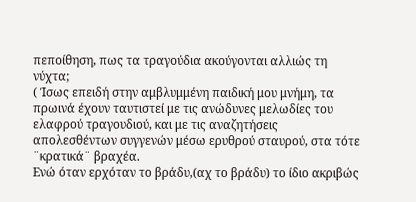πεποίθηση, πως τα τραγούδια ακούγονται αλλιώς τη νύχτα;
( Ίσως επειδή στην αμβλυμμένη παιδική μου μνήμη, τα πρωινά έχουν ταυτιστεί με τις ανώδυνες μελωδίες του ελαφρού τραγουδιού, και με τις αναζητήσεις απολεσθέντων συγγενών μέσω ερυθρού σταυρού, στα τότε ¨κρατικά¨ βραχέα.
Ενώ όταν ερχόταν το βράδυ,(αχ το βράδυ) το ίδιο ακριβώς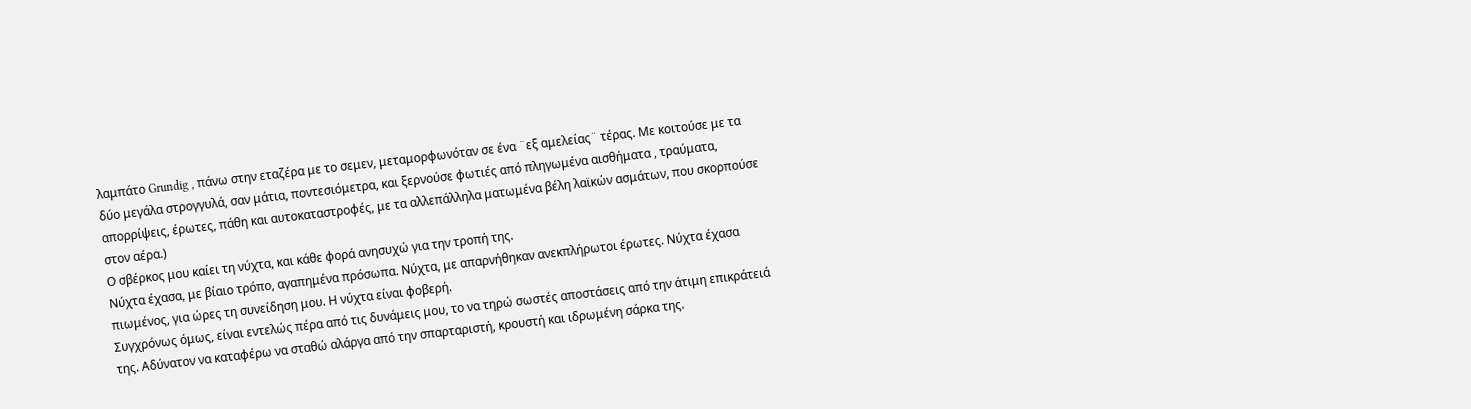λαμπάτο Grundig , πάνω στην εταζέρα με το σεμεν, μεταμορφωνόταν σε ένα ¨εξ αμελείας¨ τέρας. Με κοιτούσε με τα δύο μεγάλα στρογγυλά, σαν μάτια, ποντεσιόμετρα, και ξερνούσε φωτιές από πληγωμένα αισθήματα , τραύματα, απορρίψεις, έρωτες, πάθη και αυτοκαταστροφές, με τα αλλεπάλληλα ματωμένα βέλη λαϊκών ασμάτων, που σκορπούσε στον αέρα.)
Ο σβέρκος μου καίει τη νύχτα, και κάθε φορά ανησυχώ για την τροπή της.
Νύχτα έχασα, με βίαιο τρόπο, αγαπημένα πρόσωπα. Νύχτα, με απαρνήθηκαν ανεκπλήρωτοι έρωτες. Νύχτα έχασα πιωμένος, για ώρες τη συνείδηση μου. Η νύχτα είναι φοβερή.
Συγχρόνως όμως, είναι εντελώς πέρα από τις δυνάμεις μου, το να τηρώ σωστές αποστάσεις από την άτιμη επικράτειά της. Αδύνατον να καταφέρω να σταθώ αλάργα από την σπαρταριστή, κρουστή και ιδρωμένη σάρκα της.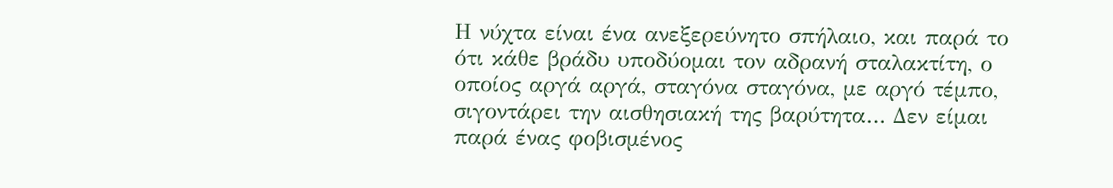Η νύχτα είναι ένα ανεξερεύνητο σπήλαιο, και παρά το ότι κάθε βράδυ υποδύομαι τον αδρανή σταλακτίτη, ο οποίος αργά αργά, σταγόνα σταγόνα, με αργό τέμπο, σιγοντάρει την αισθησιακή της βαρύτητα… Δεν είμαι παρά ένας φοβισμένος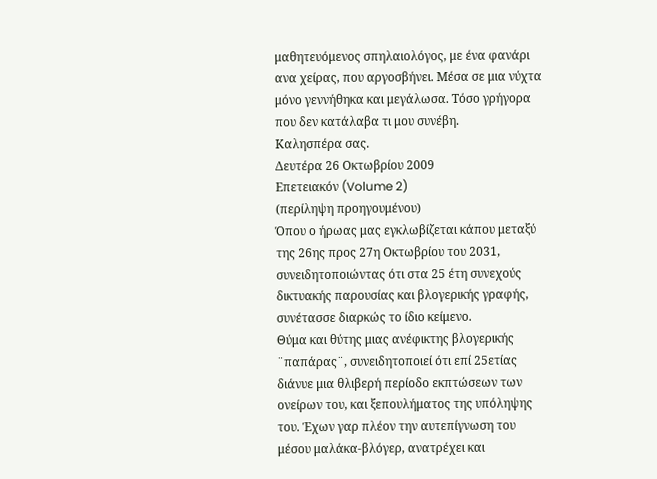μαθητευόμενος σπηλαιολόγος, με ένα φανάρι ανα χείρας, που αργοσβήνει. Μέσα σε μια νύχτα μόνο γεννήθηκα και μεγάλωσα. Τόσο γρήγορα που δεν κατάλαβα τι μου συνέβη.
Καλησπέρα σας.
Δευτέρα 26 Οκτωβρίου 2009
Επετειακόν (Volume 2)
(περίληψη προηγουμένου)
Όπου ο ήρωας μας εγκλωβίζεται κάπου μεταξύ της 26ης προς 27η Οκτωβρίου του 2031, συνειδητοποιώντας ότι στα 25 έτη συνεχούς δικτυακής παρουσίας και βλογερικής γραφής, συνέτασσε διαρκώς το ίδιο κείμενο.
Θύμα και θύτης μιας ανέφικτης βλογερικής ¨παπάρας¨, συνειδητοποιεί ότι επί 25ετίας διάνυε μια θλιβερή περίοδο εκπτώσεων των ονείρων του, και ξεπουλήματος της υπόληψης του. Έχων γαρ πλέον την αυτεπίγνωση του μέσου μαλάκα-βλόγερ, ανατρέχει και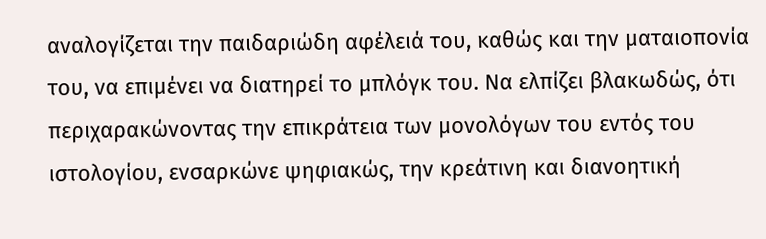αναλογίζεται την παιδαριώδη αφέλειά του, καθώς και την ματαιοπονία του, να επιμένει να διατηρεί το μπλόγκ του. Να ελπίζει βλακωδώς, ότι περιχαρακώνοντας την επικράτεια των μονολόγων του εντός του ιστολογίου, ενσαρκώνε ψηφιακώς, την κρεάτινη και διανοητική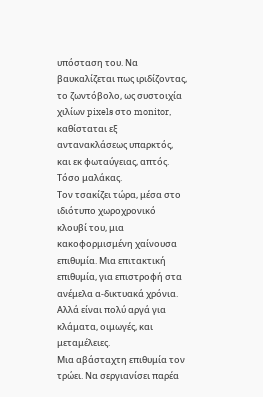υπόσταση του. Να βαυκαλίζεται πως ιριδίζοντας, το ζωντόβολο, ως συστοιχία χιλίων pixels στο monitor, καθίσταται εξ αντανακλάσεως υπαρκτός, και εκ φωταύγειας, απτός.
Τόσο μαλάκας.
Τον τσακίζει τώρα, μέσα στο ιδιότυπο χωροχρονικό κλουβί του, μια κακοφορμισμένη χαίνουσα επιθυμία. Μια επιτακτική επιθυμία, για επιστροφή στα ανέμελα α-δικτυακά χρόνια.
Αλλά είναι πολύ αργά για κλάματα, οιμωγές, και μεταμέλειες.
Μια αβάσταχτη επιθυμία τον τρώει. Να σεργιανίσει παρέα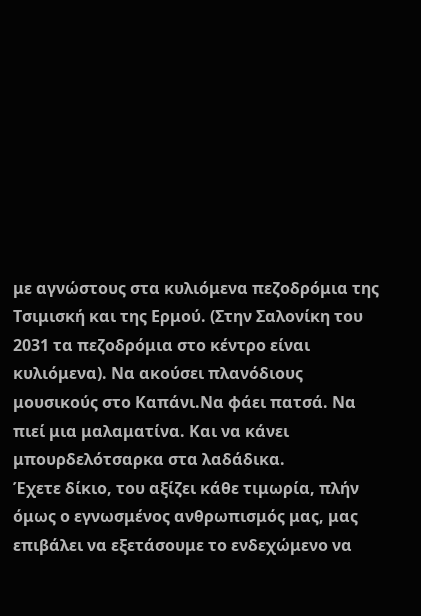με αγνώστους στα κυλιόμενα πεζοδρόμια της Τσιμισκή και της Ερμού. (Στην Σαλονίκη του 2031 τα πεζοδρόμια στο κέντρο είναι κυλιόμενα). Να ακούσει πλανόδιους μουσικούς στο Καπάνι.Να φάει πατσά. Να πιεί μια μαλαματίνα. Και να κάνει μπουρδελότσαρκα στα λαδάδικα.
Έχετε δίκιο, του αξίζει κάθε τιμωρία, πλήν όμως ο εγνωσμένος ανθρωπισμός μας, μας επιβάλει να εξετάσουμε το ενδεχώμενο να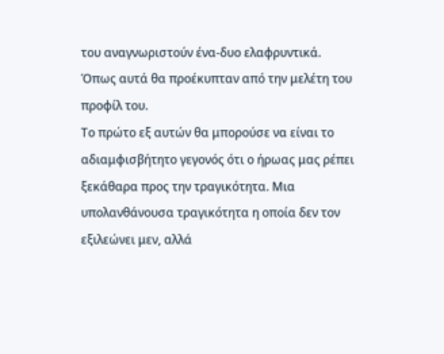του αναγνωριστούν ένα-δυο ελαφρυντικά. Όπως αυτά θα προέκυπταν από την μελέτη του προφίλ του.
Το πρώτο εξ αυτών θα μπορούσε να είναι το αδιαμφισβήτητο γεγονός ότι ο ήρωας μας ρέπει ξεκάθαρα προς την τραγικότητα. Μια υπολανθάνουσα τραγικότητα η οποία δεν τον εξιλεώνει μεν, αλλά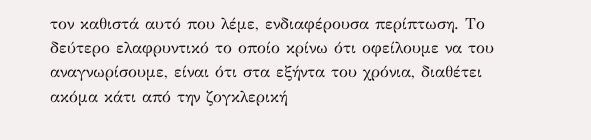τον καθιστά αυτό που λέμε, ενδιαφέρουσα περίπτωση. Το δεύτερο ελαφρυντικό το οποίο κρίνω ότι οφείλουμε να του αναγνωρίσουμε, είναι ότι στα εξήντα του χρόνια, διαθέτει ακόμα κάτι από την ζογκλερική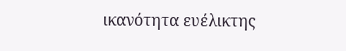ικανότητα ευέλικτης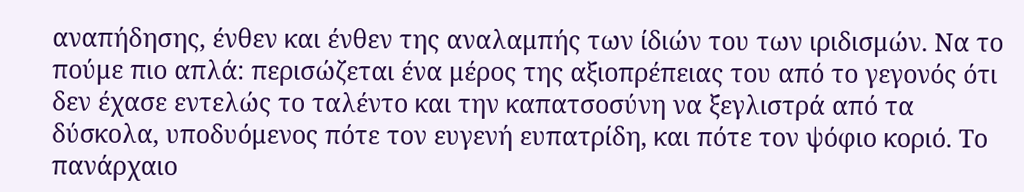αναπήδησης, ένθεν και ένθεν της αναλαμπής των ίδιών του των ιριδισμών. Να το πούμε πιο απλά: περισώζεται ένα μέρος της αξιοπρέπειας του από το γεγονός ότι δεν έχασε εντελώς το ταλέντο και την καπατσοσύνη να ξεγλιστρά από τα δύσκολα, υποδυόμενος πότε τον ευγενή ευπατρίδη, και πότε τον ψόφιο κοριό. Το πανάρχαιο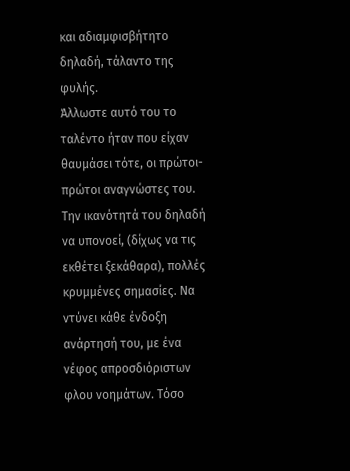και αδιαμφισβήτητο δηλαδή, τάλαντο της φυλής.
Άλλωστε αυτό του το ταλέντο ήταν που είχαν θαυμάσει τότε, οι πρώτοι-πρώτοι αναγνώστες του. Την ικανότητά του δηλαδή να υπονοεί, (δίχως να τις εκθέτει ξεκάθαρα), πολλές κρυμμένες σημασίες. Να ντύνει κάθε ένδοξη ανάρτησή του, με ένα νέφος απροσδιόριστων φλου νοημάτων. Τόσο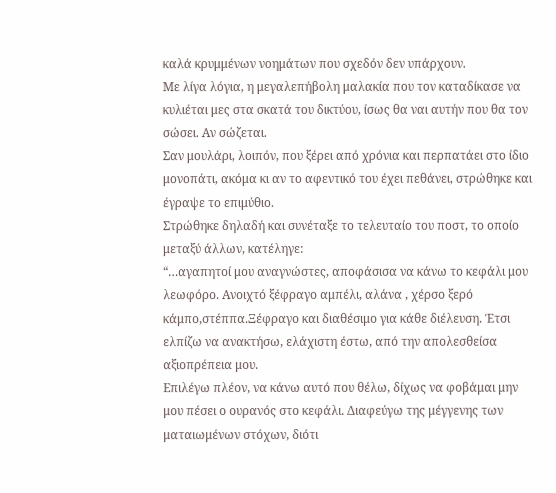καλά κρυμμένων νοημάτων που σχεδόν δεν υπάρχουν.
Με λίγα λόγια, η μεγαλεπήβολη μαλακία που τον καταδίκασε να κυλιέται μες στα σκατά του δικτύου, ίσως θα ναι αυτήν που θα τον σώσει. Αν σώζεται.
Σαν μουλάρι, λοιπόν, που ξέρει από χρόνια και περπατάει στο ίδιο μονοπάτι, ακόμα κι αν το αφεντικό του έχει πεθάνει, στρώθηκε και έγραψε το επιμύθιο.
Στρώθηκε δηλαδή και συνέταξε το τελευταίο του ποστ, το οποίο μεταξύ άλλων, κατέληγε:
“…αγαπητοί μου αναγνώστες, αποφάσισα να κάνω το κεφάλι μου λεωφόρο. Ανοιχτό ξέφραγο αμπέλι, αλάνα , χέρσο ξερό κάμπο,στέππα.Ξέφραγο και διαθέσιμο για κάθε διέλευση. Έτσι ελπίζω να ανακτήσω, ελάχιστη έστω, από την απολεσθείσα αξιοπρέπεια μου.
Επιλέγω πλέον, να κάνω αυτό που θέλω, δίχως να φοβάμαι μην μου πέσει ο ουρανός στο κεφάλι. Διαφεύγω της μέγγενης των ματαιωμένων στόχων, διότι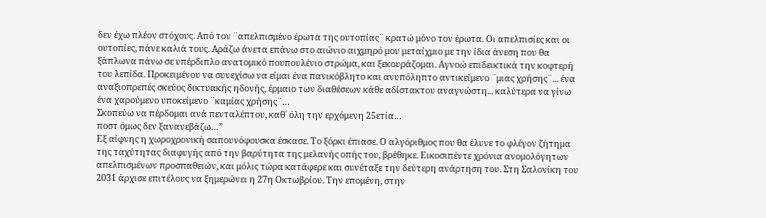δεν έχω πλέον στόχους. Από τον ¨απελπισμένο έρωτα της ουτοπίας¨ κρατώ μόνο τον έρωτα. Οι απελπισίες και οι ουτοπίες, πάνε καλιά τους. Αράζω άνετα επάνω στο αιώνιο αιχμηρό μου μεταίχμιο με την ίδια άνεση που θα ξάπλωνα πάνω σε υπέρδιπλο ανατομικό πουπουλένιο στρώμα, και ξεκουράζομαι. Αγνοώ επιδεικτικά την κοφτερή του λεπίδα. Προκειμένου να συνεχίσω να είμαι ένα πανικόβλητο και ανυπόληπτο αντικείμενο ¨μιας χρήσης¨... ένα αναξιοπρεπές σκεύος δικτυακής ηδονής, έρμαιο των διαθέσεων κάθε αδίστακτου αναγνώστη... καλύτερα να γίνω ένα χαρούμενο υποκείμενο ¨καμίας χρήσης¨…
Σκοπεύω να πέρδομαι ανά πενταλέπτου, καθ΄ όλη την ερχόμενη 25ετία…
ποστ όμως δεν ξανανεβάζω…”
Εξ αίφνης η χωροχρονική σαπουνόφουσκα έσκασε. Το ξόρκι έπιασε. Ο αλγόριθμος που θα έλυνε το φλέγον ζήτημα της ταχύτητας διαφυγής από την βαρύτητα της μελανής οπής του, βρέθηκε. Εικοσιπέντε χρόνια ανομολόγητων απελπισμένων προσπαθειών, και μόλις τώρα κατάφερε και συνέταξε την δεύτερη ανάρτηση του. Στη Σαλονίκη του 2031 άρχισε επιτέλους να ξημερώνει η 27η Οκτωβρίου. Την επομένη, στην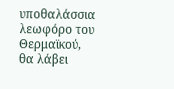υποθαλάσσια λεωφόρο του Θερμαϊκού, θα λάβει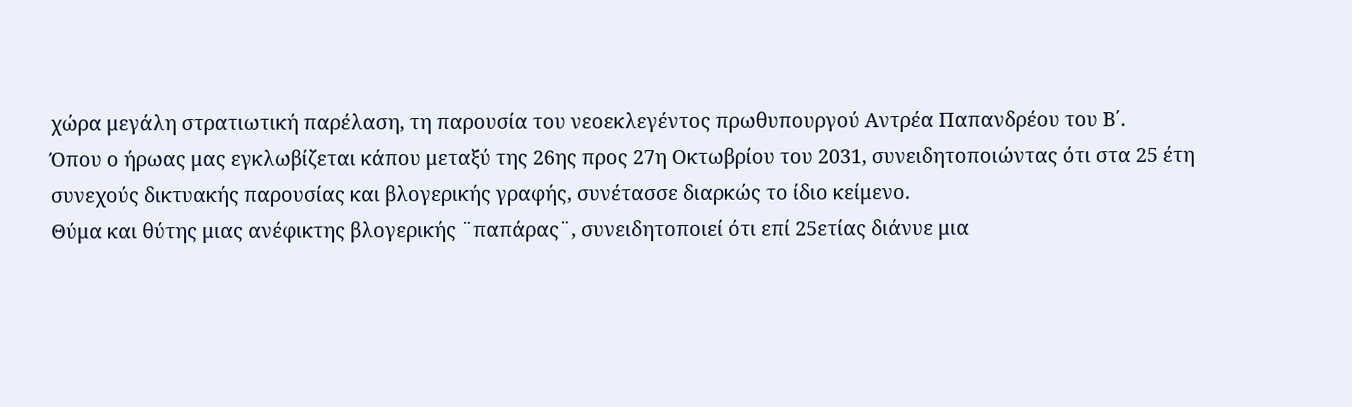χώρα μεγάλη στρατιωτική παρέλαση, τη παρουσία του νεοεκλεγέντος πρωθυπουργού Αντρέα Παπανδρέου του Β΄.
Όπου ο ήρωας μας εγκλωβίζεται κάπου μεταξύ της 26ης προς 27η Οκτωβρίου του 2031, συνειδητοποιώντας ότι στα 25 έτη συνεχούς δικτυακής παρουσίας και βλογερικής γραφής, συνέτασσε διαρκώς το ίδιο κείμενο.
Θύμα και θύτης μιας ανέφικτης βλογερικής ¨παπάρας¨, συνειδητοποιεί ότι επί 25ετίας διάνυε μια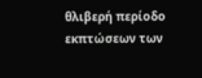θλιβερή περίοδο εκπτώσεων των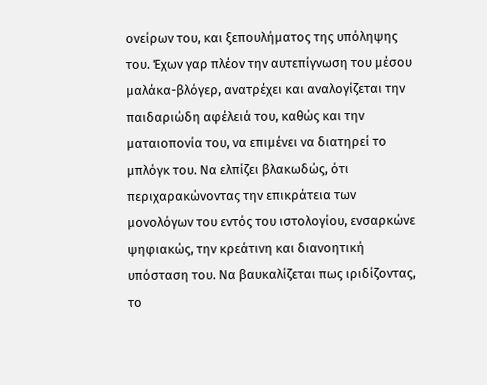ονείρων του, και ξεπουλήματος της υπόληψης του. Έχων γαρ πλέον την αυτεπίγνωση του μέσου μαλάκα-βλόγερ, ανατρέχει και αναλογίζεται την παιδαριώδη αφέλειά του, καθώς και την ματαιοπονία του, να επιμένει να διατηρεί το μπλόγκ του. Να ελπίζει βλακωδώς, ότι περιχαρακώνοντας την επικράτεια των μονολόγων του εντός του ιστολογίου, ενσαρκώνε ψηφιακώς, την κρεάτινη και διανοητική υπόσταση του. Να βαυκαλίζεται πως ιριδίζοντας, το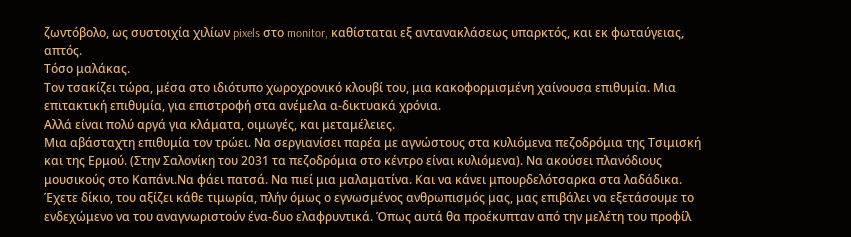ζωντόβολο, ως συστοιχία χιλίων pixels στο monitor, καθίσταται εξ αντανακλάσεως υπαρκτός, και εκ φωταύγειας, απτός.
Τόσο μαλάκας.
Τον τσακίζει τώρα, μέσα στο ιδιότυπο χωροχρονικό κλουβί του, μια κακοφορμισμένη χαίνουσα επιθυμία. Μια επιτακτική επιθυμία, για επιστροφή στα ανέμελα α-δικτυακά χρόνια.
Αλλά είναι πολύ αργά για κλάματα, οιμωγές, και μεταμέλειες.
Μια αβάσταχτη επιθυμία τον τρώει. Να σεργιανίσει παρέα με αγνώστους στα κυλιόμενα πεζοδρόμια της Τσιμισκή και της Ερμού. (Στην Σαλονίκη του 2031 τα πεζοδρόμια στο κέντρο είναι κυλιόμενα). Να ακούσει πλανόδιους μουσικούς στο Καπάνι.Να φάει πατσά. Να πιεί μια μαλαματίνα. Και να κάνει μπουρδελότσαρκα στα λαδάδικα.
Έχετε δίκιο, του αξίζει κάθε τιμωρία, πλήν όμως ο εγνωσμένος ανθρωπισμός μας, μας επιβάλει να εξετάσουμε το ενδεχώμενο να του αναγνωριστούν ένα-δυο ελαφρυντικά. Όπως αυτά θα προέκυπταν από την μελέτη του προφίλ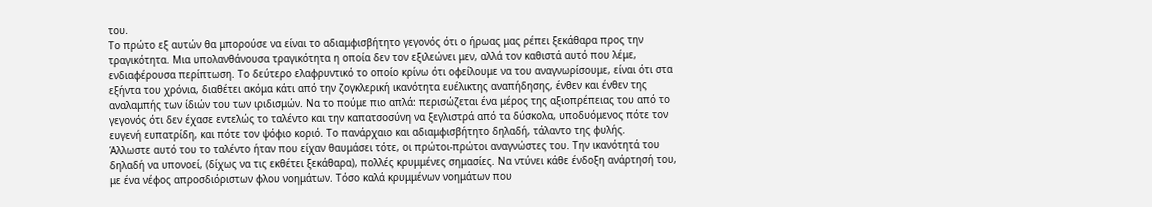του.
Το πρώτο εξ αυτών θα μπορούσε να είναι το αδιαμφισβήτητο γεγονός ότι ο ήρωας μας ρέπει ξεκάθαρα προς την τραγικότητα. Μια υπολανθάνουσα τραγικότητα η οποία δεν τον εξιλεώνει μεν, αλλά τον καθιστά αυτό που λέμε, ενδιαφέρουσα περίπτωση. Το δεύτερο ελαφρυντικό το οποίο κρίνω ότι οφείλουμε να του αναγνωρίσουμε, είναι ότι στα εξήντα του χρόνια, διαθέτει ακόμα κάτι από την ζογκλερική ικανότητα ευέλικτης αναπήδησης, ένθεν και ένθεν της αναλαμπής των ίδιών του των ιριδισμών. Να το πούμε πιο απλά: περισώζεται ένα μέρος της αξιοπρέπειας του από το γεγονός ότι δεν έχασε εντελώς το ταλέντο και την καπατσοσύνη να ξεγλιστρά από τα δύσκολα, υποδυόμενος πότε τον ευγενή ευπατρίδη, και πότε τον ψόφιο κοριό. Το πανάρχαιο και αδιαμφισβήτητο δηλαδή, τάλαντο της φυλής.
Άλλωστε αυτό του το ταλέντο ήταν που είχαν θαυμάσει τότε, οι πρώτοι-πρώτοι αναγνώστες του. Την ικανότητά του δηλαδή να υπονοεί, (δίχως να τις εκθέτει ξεκάθαρα), πολλές κρυμμένες σημασίες. Να ντύνει κάθε ένδοξη ανάρτησή του, με ένα νέφος απροσδιόριστων φλου νοημάτων. Τόσο καλά κρυμμένων νοημάτων που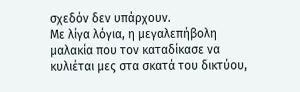σχεδόν δεν υπάρχουν.
Με λίγα λόγια, η μεγαλεπήβολη μαλακία που τον καταδίκασε να κυλιέται μες στα σκατά του δικτύου,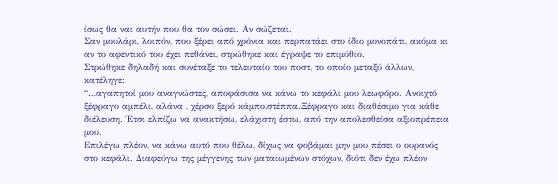ίσως θα ναι αυτήν που θα τον σώσει. Αν σώζεται.
Σαν μουλάρι, λοιπόν, που ξέρει από χρόνια και περπατάει στο ίδιο μονοπάτι, ακόμα κι αν το αφεντικό του έχει πεθάνει, στρώθηκε και έγραψε το επιμύθιο.
Στρώθηκε δηλαδή και συνέταξε το τελευταίο του ποστ, το οποίο μεταξύ άλλων, κατέληγε:
“…αγαπητοί μου αναγνώστες, αποφάσισα να κάνω το κεφάλι μου λεωφόρο. Ανοιχτό ξέφραγο αμπέλι, αλάνα , χέρσο ξερό κάμπο,στέππα.Ξέφραγο και διαθέσιμο για κάθε διέλευση. Έτσι ελπίζω να ανακτήσω, ελάχιστη έστω, από την απολεσθείσα αξιοπρέπεια μου.
Επιλέγω πλέον, να κάνω αυτό που θέλω, δίχως να φοβάμαι μην μου πέσει ο ουρανός στο κεφάλι. Διαφεύγω της μέγγενης των ματαιωμένων στόχων, διότι δεν έχω πλέον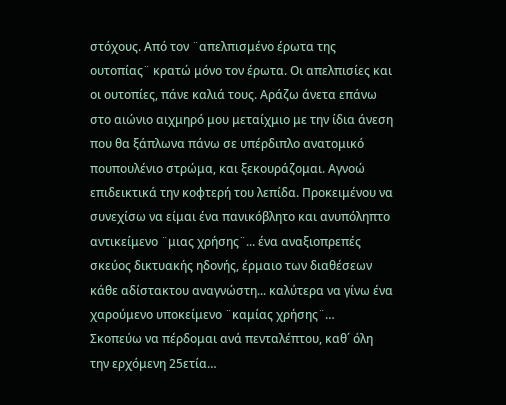στόχους. Από τον ¨απελπισμένο έρωτα της ουτοπίας¨ κρατώ μόνο τον έρωτα. Οι απελπισίες και οι ουτοπίες, πάνε καλιά τους. Αράζω άνετα επάνω στο αιώνιο αιχμηρό μου μεταίχμιο με την ίδια άνεση που θα ξάπλωνα πάνω σε υπέρδιπλο ανατομικό πουπουλένιο στρώμα, και ξεκουράζομαι. Αγνοώ επιδεικτικά την κοφτερή του λεπίδα. Προκειμένου να συνεχίσω να είμαι ένα πανικόβλητο και ανυπόληπτο αντικείμενο ¨μιας χρήσης¨... ένα αναξιοπρεπές σκεύος δικτυακής ηδονής, έρμαιο των διαθέσεων κάθε αδίστακτου αναγνώστη... καλύτερα να γίνω ένα χαρούμενο υποκείμενο ¨καμίας χρήσης¨…
Σκοπεύω να πέρδομαι ανά πενταλέπτου, καθ΄ όλη την ερχόμενη 25ετία…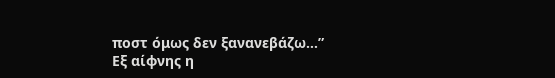ποστ όμως δεν ξανανεβάζω…”
Εξ αίφνης η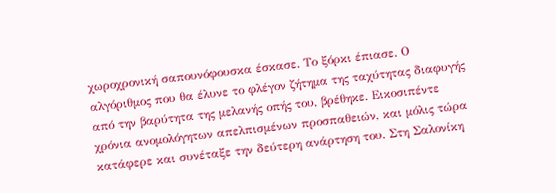χωροχρονική σαπουνόφουσκα έσκασε. Το ξόρκι έπιασε. Ο αλγόριθμος που θα έλυνε το φλέγον ζήτημα της ταχύτητας διαφυγής από την βαρύτητα της μελανής οπής του, βρέθηκε. Εικοσιπέντε χρόνια ανομολόγητων απελπισμένων προσπαθειών, και μόλις τώρα κατάφερε και συνέταξε την δεύτερη ανάρτηση του. Στη Σαλονίκη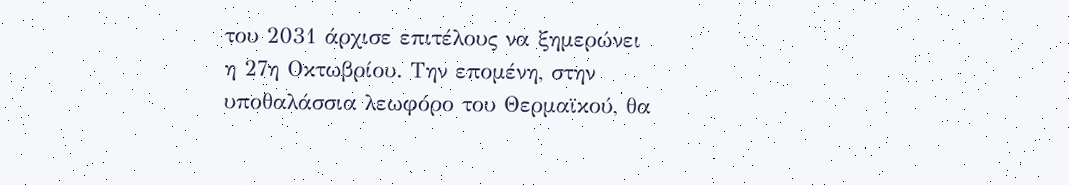του 2031 άρχισε επιτέλους να ξημερώνει η 27η Οκτωβρίου. Την επομένη, στην υποθαλάσσια λεωφόρο του Θερμαϊκού, θα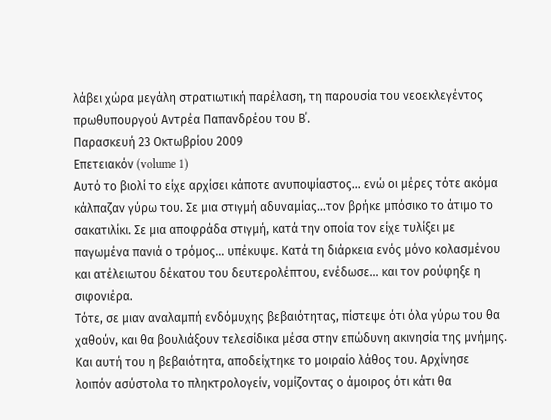λάβει χώρα μεγάλη στρατιωτική παρέλαση, τη παρουσία του νεοεκλεγέντος πρωθυπουργού Αντρέα Παπανδρέου του Β΄.
Παρασκευή 23 Οκτωβρίου 2009
Επετειακόν (volume 1)
Αυτό το βιολί το είχε αρχίσει κάποτε ανυποψίαστος… ενώ οι μέρες τότε ακόμα κάλπαζαν γύρω του. Σε μια στιγμή αδυναμίας…τον βρήκε μπόσικο το άτιμο το σακατιλίκι. Σε μια αποφράδα στιγμή, κατά την οποία τον είχε τυλίξει με παγωμένα πανιά ο τρόμος… υπέκυψε. Κατά τη διάρκεια ενός μόνο κολασμένου και ατέλειωτου δέκατου του δευτερολέπτου, ενέδωσε… και τον ρούφηξε η σιφονιέρα.
Τότε, σε μιαν αναλαμπή ενδόμυχης βεβαιότητας, πίστεψε ότι όλα γύρω του θα χαθούν, και θα βουλιάξουν τελεσίδικα μέσα στην επώδυνη ακινησία της μνήμης. Και αυτή του η βεβαιότητα, αποδείχτηκε το μοιραίο λάθος του. Αρχίνησε λοιπόν ασύστολα το πληκτρολογείν, νομίζοντας ο άμοιρος ότι κάτι θα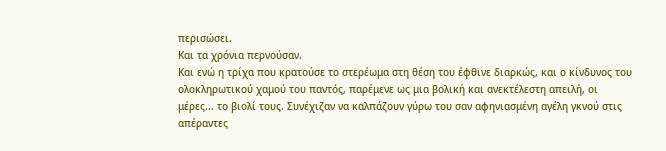περισώσει.
Και τα χρόνια περνούσαν.
Και ενώ η τρίχα που κρατούσε το στερέωμα στη θέση του έφθινε διαρκώς, και ο κίνδυνος του ολοκληρωτικού χαμού του παντός, παρέμενε ως μια βολική και ανεκτέλεστη απειλή, οι μέρες... το βιολί τους. Συνέχιζαν να καλπάζουν γύρω του σαν αφηνιασμένη αγέλη γκνού στις απέραντες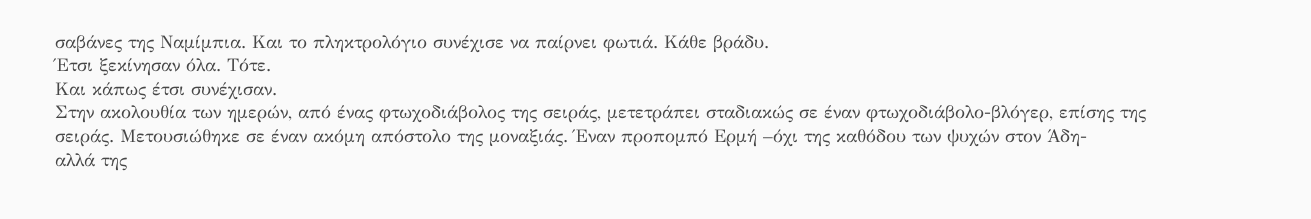σαβάνες της Ναμίμπια. Και το πληκτρολόγιο συνέχισε να παίρνει φωτιά. Κάθε βράδυ.
Έτσι ξεκίνησαν όλα. Τότε.
Και κάπως έτσι συνέχισαν.
Στην ακολουθία των ημερών, από ένας φτωχοδιάβολος της σειράς, μετετράπει σταδιακώς σε έναν φτωχοδιάβολο-βλόγερ, επίσης της σειράς. Μετουσιώθηκε σε έναν ακόμη απόστολο της μοναξιάς. Έναν προπομπό Ερμή –όχι της καθόδου των ψυχών στον Άδη-
αλλά της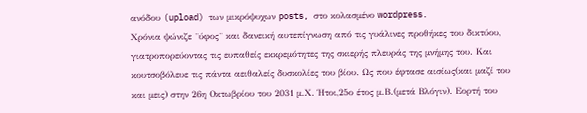ανόδου (upload) των μικρόψυχων posts, στο κολασμένο wordpress.
Χρόνια ψώνιζε ¨ύφος¨ και δανεική αυτεπίγνωση από τις γυάλινες προθήκες του δικτύου, γιατροπορεύοντας τις ευπαθείς εκκρεμότητες της σκιερής πλευράς της μνήμης του. Και κουτσοβόλευε τις πάντα αειθαλείς δυσκολίες του βίου. Ως που έφτασε αισίως(και μαζί του και μεις) στην 26η Οκτωβρίου του 2031 μ.Χ. Ήτοι,25ο έτος μ.Β.(μετά Βλόγιν). Εορτή του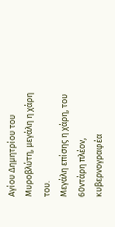Αγίου Δημητρίου του Μυροβλύτη, μεγάλη η χάρη του.
Μεγάλη επίσης η χάρη, του 60ντάρη πλέον, κυβερνογραφέα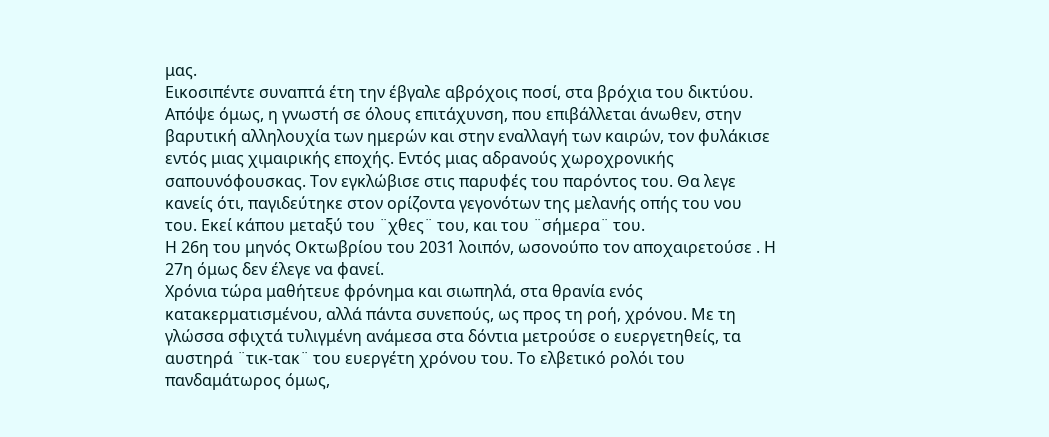μας.
Εικοσιπέντε συναπτά έτη την έβγαλε αβρόχοις ποσί, στα βρόχια του δικτύου.
Απόψε όμως, η γνωστή σε όλους επιτάχυνση, που επιβάλλεται άνωθεν, στην βαρυτική αλληλουχία των ημερών και στην εναλλαγή των καιρών, τον φυλάκισε εντός μιας χιμαιρικής εποχής. Εντός μιας αδρανούς χωροχρονικής σαπουνόφουσκας. Τον εγκλώβισε στις παρυφές του παρόντος του. Θα λεγε κανείς ότι, παγιδεύτηκε στον ορίζοντα γεγονότων της μελανής οπής του νου του. Εκεί κάπου μεταξύ του ¨χθες¨ του, και του ¨σήμερα¨ του.
Η 26η του μηνός Οκτωβρίου του 2031 λοιπόν, ωσονούπο τον αποχαιρετούσε . Η 27η όμως δεν έλεγε να φανεί.
Χρόνια τώρα μαθήτευε φρόνημα και σιωπηλά, στα θρανία ενός κατακερματισμένου, αλλά πάντα συνεπούς, ως προς τη ροή, χρόνου. Με τη γλώσσα σφιχτά τυλιγμένη ανάμεσα στα δόντια μετρούσε ο ευεργετηθείς, τα αυστηρά ¨τικ-τακ¨ του ευεργέτη χρόνου του. Το ελβετικό ρολόι του πανδαμάτωρος όμως,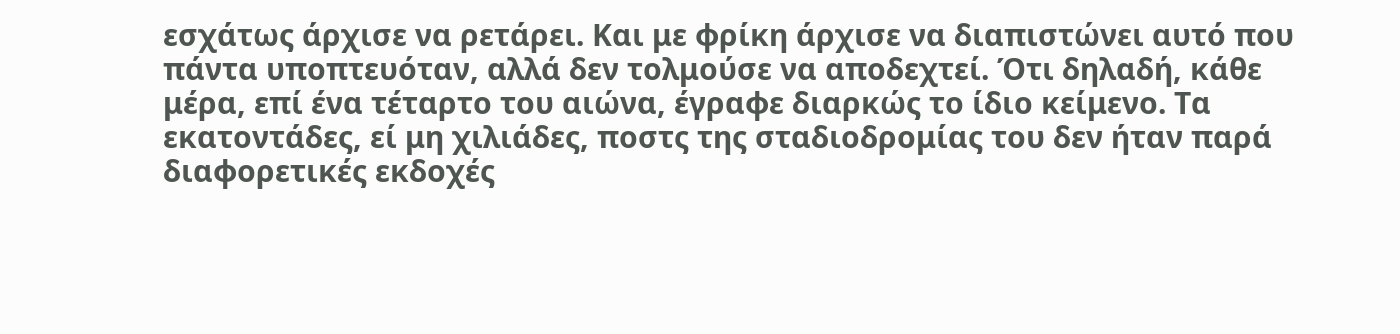εσχάτως άρχισε να ρετάρει. Και με φρίκη άρχισε να διαπιστώνει αυτό που πάντα υποπτευόταν, αλλά δεν τολμούσε να αποδεχτεί. Ότι δηλαδή, κάθε μέρα, επί ένα τέταρτο του αιώνα, έγραφε διαρκώς το ίδιο κείμενο. Τα εκατοντάδες, εί μη χιλιάδες, ποστς της σταδιοδρομίας του δεν ήταν παρά διαφορετικές εκδοχές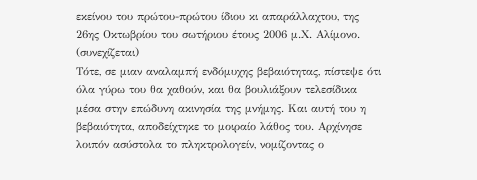εκείνου του πρώτου-πρώτου ίδιου κι απαράλλαχτου, της 26ης Οκτωβρίου του σωτήριου έτους 2006 μ.Χ. Αλίμονο.
(συνεχίζεται)
Τότε, σε μιαν αναλαμπή ενδόμυχης βεβαιότητας, πίστεψε ότι όλα γύρω του θα χαθούν, και θα βουλιάξουν τελεσίδικα μέσα στην επώδυνη ακινησία της μνήμης. Και αυτή του η βεβαιότητα, αποδείχτηκε το μοιραίο λάθος του. Αρχίνησε λοιπόν ασύστολα το πληκτρολογείν, νομίζοντας ο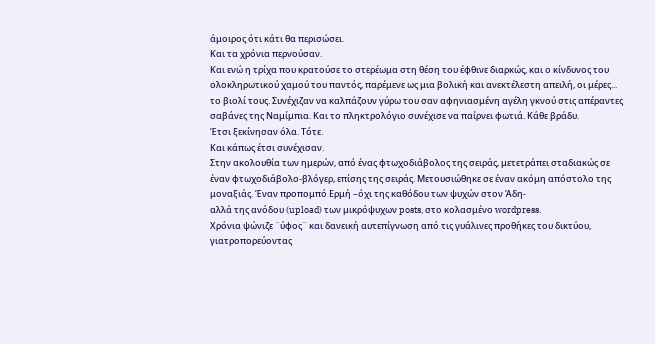άμοιρος ότι κάτι θα περισώσει.
Και τα χρόνια περνούσαν.
Και ενώ η τρίχα που κρατούσε το στερέωμα στη θέση του έφθινε διαρκώς, και ο κίνδυνος του ολοκληρωτικού χαμού του παντός, παρέμενε ως μια βολική και ανεκτέλεστη απειλή, οι μέρες... το βιολί τους. Συνέχιζαν να καλπάζουν γύρω του σαν αφηνιασμένη αγέλη γκνού στις απέραντες σαβάνες της Ναμίμπια. Και το πληκτρολόγιο συνέχισε να παίρνει φωτιά. Κάθε βράδυ.
Έτσι ξεκίνησαν όλα. Τότε.
Και κάπως έτσι συνέχισαν.
Στην ακολουθία των ημερών, από ένας φτωχοδιάβολος της σειράς, μετετράπει σταδιακώς σε έναν φτωχοδιάβολο-βλόγερ, επίσης της σειράς. Μετουσιώθηκε σε έναν ακόμη απόστολο της μοναξιάς. Έναν προπομπό Ερμή –όχι της καθόδου των ψυχών στον Άδη-
αλλά της ανόδου (upload) των μικρόψυχων posts, στο κολασμένο wordpress.
Χρόνια ψώνιζε ¨ύφος¨ και δανεική αυτεπίγνωση από τις γυάλινες προθήκες του δικτύου, γιατροπορεύοντας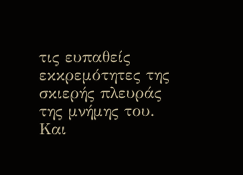τις ευπαθείς εκκρεμότητες της σκιερής πλευράς της μνήμης του. Και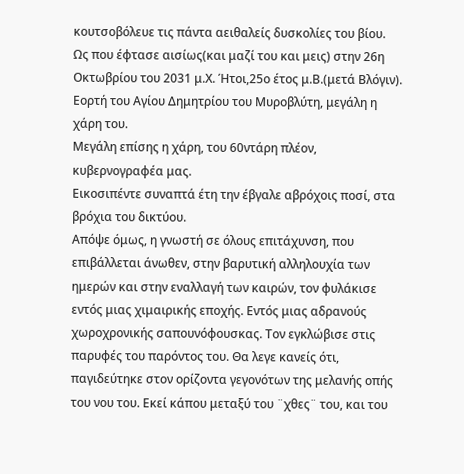κουτσοβόλευε τις πάντα αειθαλείς δυσκολίες του βίου. Ως που έφτασε αισίως(και μαζί του και μεις) στην 26η Οκτωβρίου του 2031 μ.Χ. Ήτοι,25ο έτος μ.Β.(μετά Βλόγιν). Εορτή του Αγίου Δημητρίου του Μυροβλύτη, μεγάλη η χάρη του.
Μεγάλη επίσης η χάρη, του 60ντάρη πλέον, κυβερνογραφέα μας.
Εικοσιπέντε συναπτά έτη την έβγαλε αβρόχοις ποσί, στα βρόχια του δικτύου.
Απόψε όμως, η γνωστή σε όλους επιτάχυνση, που επιβάλλεται άνωθεν, στην βαρυτική αλληλουχία των ημερών και στην εναλλαγή των καιρών, τον φυλάκισε εντός μιας χιμαιρικής εποχής. Εντός μιας αδρανούς χωροχρονικής σαπουνόφουσκας. Τον εγκλώβισε στις παρυφές του παρόντος του. Θα λεγε κανείς ότι, παγιδεύτηκε στον ορίζοντα γεγονότων της μελανής οπής του νου του. Εκεί κάπου μεταξύ του ¨χθες¨ του, και του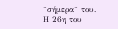¨σήμερα¨ του.
Η 26η του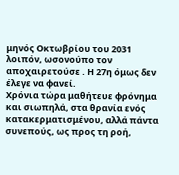μηνός Οκτωβρίου του 2031 λοιπόν, ωσονούπο τον αποχαιρετούσε . Η 27η όμως δεν έλεγε να φανεί.
Χρόνια τώρα μαθήτευε φρόνημα και σιωπηλά, στα θρανία ενός κατακερματισμένου, αλλά πάντα συνεπούς, ως προς τη ροή,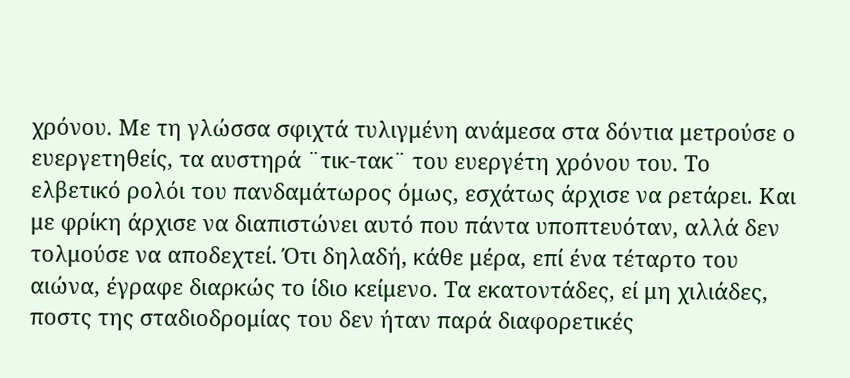χρόνου. Με τη γλώσσα σφιχτά τυλιγμένη ανάμεσα στα δόντια μετρούσε ο ευεργετηθείς, τα αυστηρά ¨τικ-τακ¨ του ευεργέτη χρόνου του. Το ελβετικό ρολόι του πανδαμάτωρος όμως, εσχάτως άρχισε να ρετάρει. Και με φρίκη άρχισε να διαπιστώνει αυτό που πάντα υποπτευόταν, αλλά δεν τολμούσε να αποδεχτεί. Ότι δηλαδή, κάθε μέρα, επί ένα τέταρτο του αιώνα, έγραφε διαρκώς το ίδιο κείμενο. Τα εκατοντάδες, εί μη χιλιάδες, ποστς της σταδιοδρομίας του δεν ήταν παρά διαφορετικές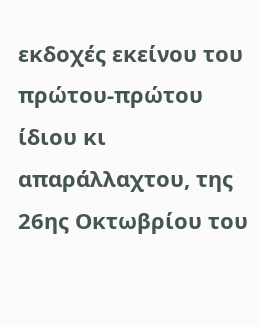εκδοχές εκείνου του πρώτου-πρώτου ίδιου κι απαράλλαχτου, της 26ης Οκτωβρίου του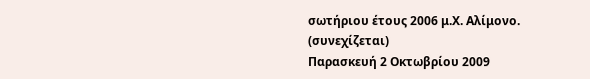σωτήριου έτους 2006 μ.Χ. Αλίμονο.
(συνεχίζεται)
Παρασκευή 2 Οκτωβρίου 2009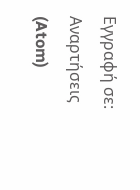Εγγραφή σε:
Αναρτήσεις (Atom)